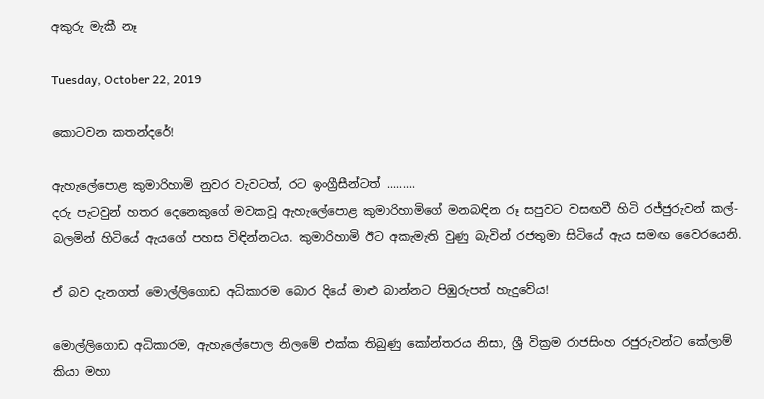අකුරු මැකී නෑ

Tuesday, October 22, 2019

කොටවන කතන්දරේ!

ඇහැලේපොළ කුමාරිහාමි නුවර වැවටත්, රට ඉංග්‍රීසීන්ටත් .........
දරු පැටවුන් හතර දෙනෙකුගේ මවකවූ ඇහැලේපොළ කුමාරිහාමිගේ මනබඳින රූ සපුවට වසඟවී හිටි රජ්ජුරුවන් කල්-බලමින් හිටියේ ඇයගේ පහස විඳින්නටය. කුමාරිහාමි ඊට අකැමැති වුණු බැවින් රජතුමා සිටියේ ඇය සමඟ වෛරයෙනි.

ඒ බව දැනගත් මොල්ලිගොඩ අධිකාරම බොර දියේ මාළු බාන්නට පිඹුරුපත් හැදුවේය!

මොල්ලිගොඩ අධිකාරම, ඇහැලේපොල නිලමේ එක්ක තිබුණු කෝන්තරය නිසා, ශ්‍රී වික්‍රම රාජසිංහ රජුරුවන්ට කේලාම් කියා මහා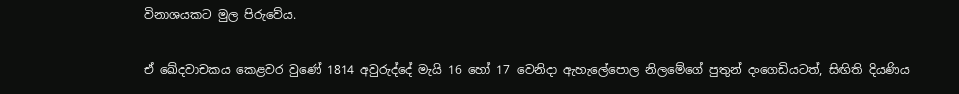විනාශයකට මුල පිරුවේය.

ඒ ඛේදවාචකය කෙළවර වුණේ 1814 අවුරුද්දේ මැයි 16 හෝ 17 වෙනිදා ඇහැලේපොල නිලමේගේ පුතුන් දංගෙඩියටත්, සිඟිති දියණිය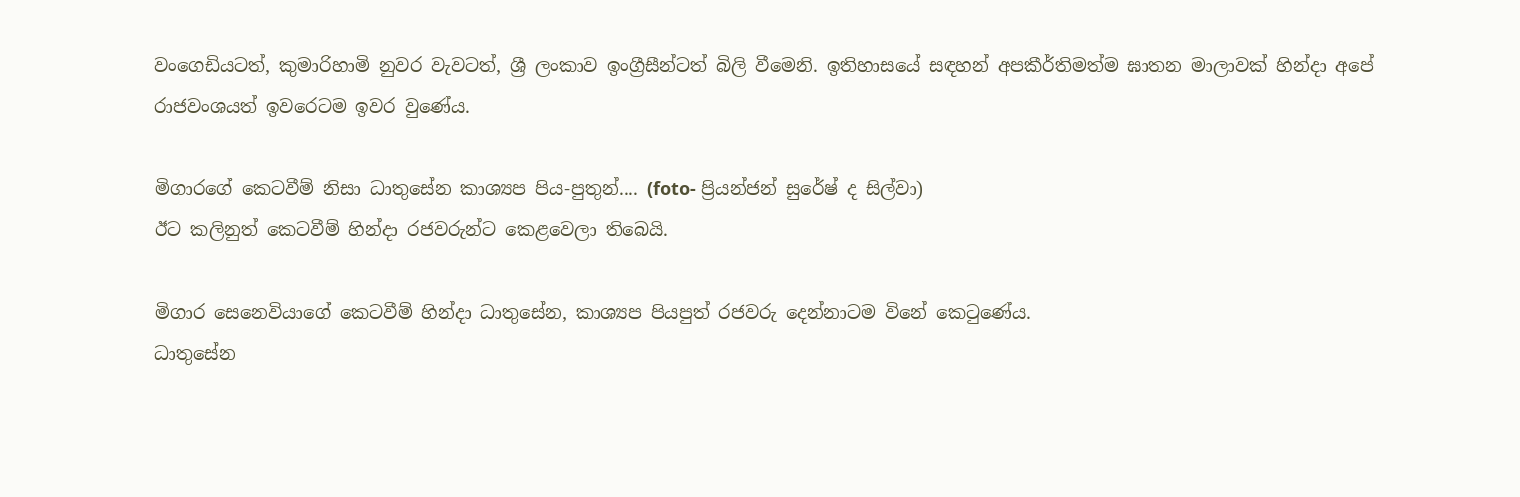වංගෙඩියටත්, කුමාරිහාමි නුවර වැවටත්, ශ්‍රී ලංකාව ඉංග්‍රීසීන්ටත් බිලි වීමෙනි. ඉතිහාසයේ සඳහන් අපකීර්තිමත්ම ඝාතන මාලාවක් හින්දා අපේ රාජවංශයත් ඉවරෙටම ඉවර වුණේය.

මිගාරගේ කෙටවීම් නිසා ධාතුසේන කාශ්‍යප පිය-පුතුන්.... (foto- ප්‍රියන්ජන් සුරේෂ් ද සිල්වා)
ඊට කලිනුත් කෙටවීම් හින්දා රජවරුන්ට කෙළවෙලා තිබෙයි.

මිගාර සෙනෙවියාගේ කෙටවීම් හින්දා ධාතුසේන, කාශ්‍යප පියපුත් රජවරු දෙන්නාටම විනේ කෙටුණේය.
ධාතුසේන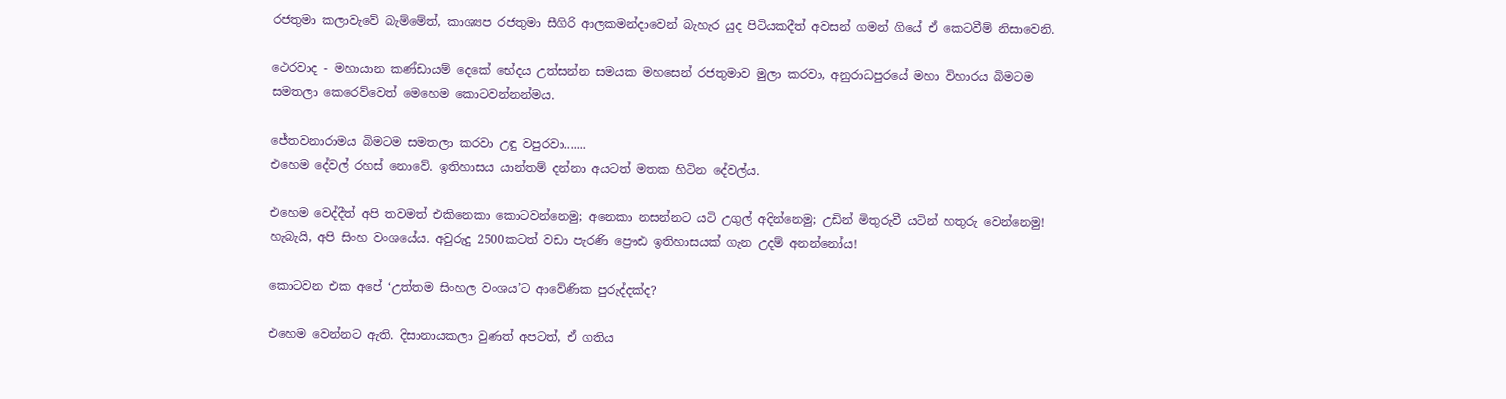රජතුමා කලාවැවේ බැම්මේත්, කාශ්‍යප රජතුමා සීගිරි ආලකමන්දාවෙන් බැහැර යුද පිටියකදීත් අවසන් ගමන් ගියේ ඒ කෙටවීම් නිසාවෙනි.

ථෙරවාද - මහායාන කණ්ඩායම් දෙකේ භේදය උත්සන්න සමයක මහසෙන් රජතුමාව මුලා කරවා, අනුරාධපුරයේ මහා විහාරය බිමටම සමතලා කෙරෙව්වෙත් මෙහෙම කොටවන්නන්මය.

ජේතවනාරාමය බිමටම සමතලා කරවා උඳු වපුරවා.......
එහෙම දේවල් රහස් නොවේ. ඉතිහාසය යාන්තම් දන්නා අයටත් මතක හිටින දේවල්ය.

එහෙම වෙද්දීත් අපි තවමත් එකිනෙකා කොටවන්නෙමු; අනෙකා නසන්නට යටි උගුල් අදින්නෙමු; උඩින් මිතුරුවී යටින් හතුරු වෙන්නෙමු! හැබැයි, අපි සිංහ වංශයේය. අවුරුදු 2500කටත් වඩා පැරණි ප්‍රෞඪ ඉතිහාසයක් ගැන උදම් අනන්නෝය!

කොටවන එක අපේ ‘උත්තම සිංහල වංශය’ට ආවේණික පුරුද්දක්ද?

එහෙම වෙන්නට ඇති. දිසානායකලා වුණත් අපටත්, ඒ ගතිය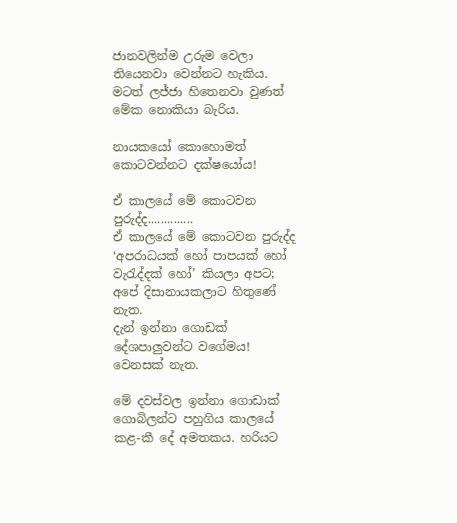ජානවලින්ම උරුම වෙලා තියෙනවා වෙන්නට හැකිය.
මටත් ලජ්ජා හිතෙනවා වුණත් මේක නොකියා බැරිය.

නායකයෝ කොහොමත් කොටවන්නට දක්ෂයෝය!

ඒ කාලයේ මේ කොටවන පුරුද්ද..............
ඒ කාලයේ මේ කොටවන පුරුද්ද ‘අපරාධයක් හෝ පාපයක් හෝ වැරැද්දක් හෝ’ කියලා අපට; අපේ දිසානායකලාට හිතුණේ නැත.
දැන් ඉන්නා ගොඩක් දේශපාලුවන්ට වගේමය! වෙනසක් නැත.

මේ දවස්වල ඉන්නා ගොඩාක් ගොබිලන්ට පහුගිය කාලයේ කළ-කී දේ අමතකය. හරියට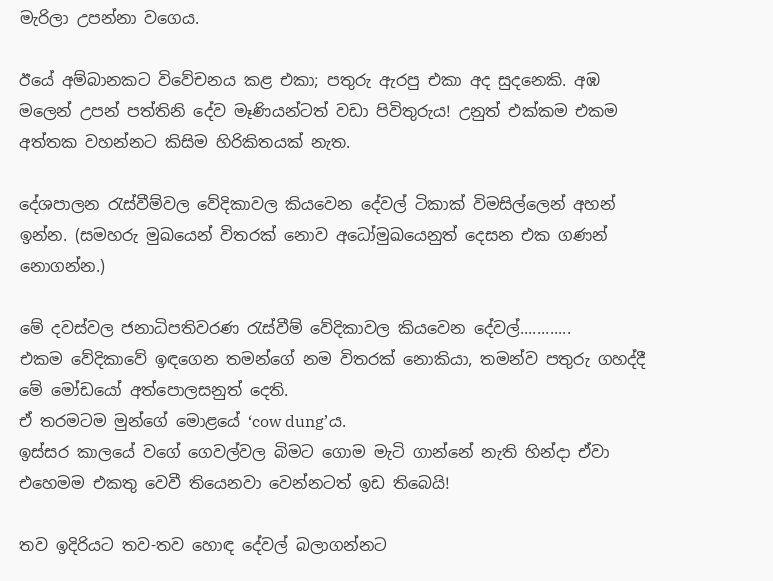මැරිලා උපන්නා වගෙය.

ඊයේ අම්බානකට විවේචනය කළ එකා; පතුරු ඇරපු එකා අද සුදනෙකි. අඹ මලෙන් උපන් පත්තිනි දේව මෑණියන්ටත් වඩා පිවිතුරුය! උනුත් එක්කම එකම අත්තක වහන්නට කිසිම හිරිකිතයක් නැත.

දේශපාලන රැස්වීම්වල වේදිකාවල කියවෙන දේවල් ටිකාක් විමසිල්ලෙන් අහන් ඉන්න. (සමහරු මුඛයෙන් විතරක් නොව අධෝමුඛයෙනුත් දෙසන එක ගණන් නොගන්න.)

මේ දවස්වල ජනාධිපතිවරණ රැස්වීම් වේදිකාවල කියවෙන දේවල්............
එකම වේදිකාවේ ඉඳගෙන තමන්ගේ නම විතරක් නොකියා, තමන්ව පතුරු ගහද්දී මේ මෝඩයෝ අත්පොලසනුත් දෙති.
ඒ තරමටම මුන්ගේ මොළයේ ‘cow dung’ය.
ඉස්සර කාලයේ වගේ ගෙවල්වල බිමට ගොම මැටි ගාන්නේ නැති හින්දා ඒවා එහෙමම එකතු වෙවී තියෙනවා වෙන්නටත් ඉඩ තිබෙයි!

තව ඉදිරියට තව-තව හොඳ දේවල් බලාගන්නට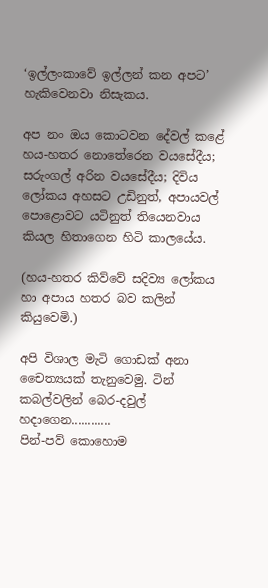‘ඉල්ලංකාවේ ඉල්ලන් කන අපට’ හැකිවෙනවා නිසැකය.

අප නං ඔය කොටවන දේවල් කළේ හය-හතර නොතේරෙන වයසේදීය; සරුංගල් අරින වයසේදීය; දිවිය ලෝකය අහසට උඩිනුත්, අපායවල් පොළොවට යටිනුත් තියෙනවාය කියල හිතාගෙන හිටි කාලයේය.

(හය-හතර කිව්වේ සදිව්‍ය ලෝකය හා අපාය හතර බව කලින් කියුවෙමි.)

අපි විශාල මැටි ගොඩක් අනා චෛත්‍යයක් තැනුවෙමු. ටින් කබල්වලින් බෙර-දවුල් හදාගෙන............
පින්-පව් කොහොම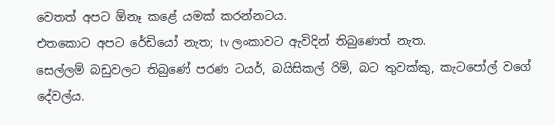වෙතත් අපට ඕනෑ කළේ යමක් කරන්නටය.
එතකොට අපට රේඩියෝ නැත; tv ලංකාවට ඇවිදින් තිබුණෙත් නැත.
සෙල්ලම් බඩුවලට තිබුණේ පරණ ටයර්, බයිසිකල් රිම්, බට තුවක්කු, කැටපෝල් වගේ දේවල්ය.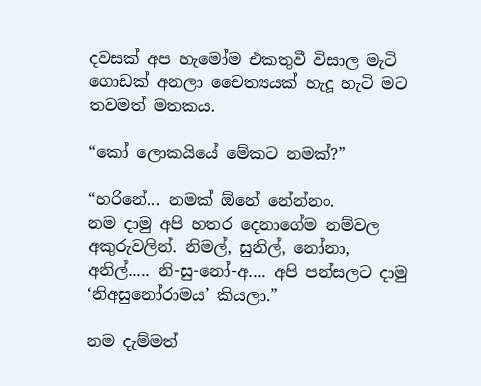දවසක් අප හැමෝම එකතුවී විසාල මැටි ගොඩක් අනලා චෛත්‍යයක් හැදූ හැටි මට තවමත් මතකය.

“කෝ ලොකයියේ මේකට නමක්?”

“හරිනේ... නමක් ඕනේ නේන්නං.
නම දාමු අපි හතර දෙනාගේම නම්වල අකුරුවලින්. නිමල්, සුනිල්, නෝනා, අනිල්..... නි-සු-නෝ-අ.... අපි පන්සලට දාමු ‘නිඅසුනෝරාමය’ කියලා.”

නම දැම්මත්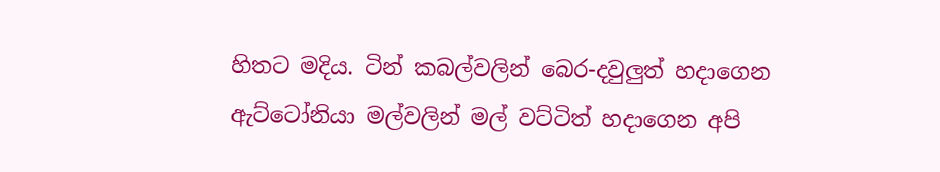හිතට මදිය. ටින් කබල්වලින් බෙර-දවුලුත් හදාගෙන ඇට්ටෝනියා මල්වලින් මල් වට්ටිත් හදාගෙන අපි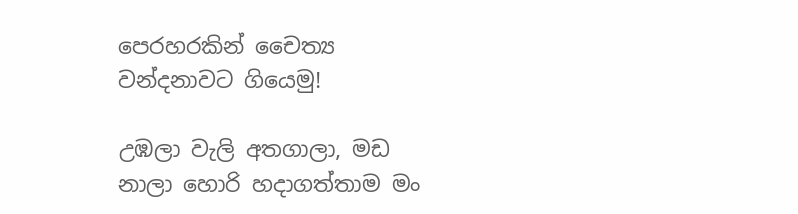පෙරහරකින් චෛත්‍ය වන්දනාවට ගියෙමු!

උඹලා වැලි අතගාලා, මඩ නාලා හොරි හදාගත්තාම මං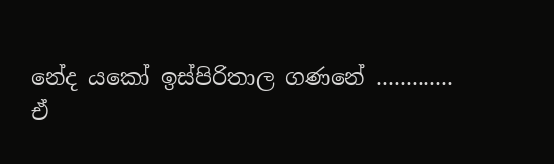නේද යකෝ ඉස්පිරිතාල ගණනේ .............
ඒ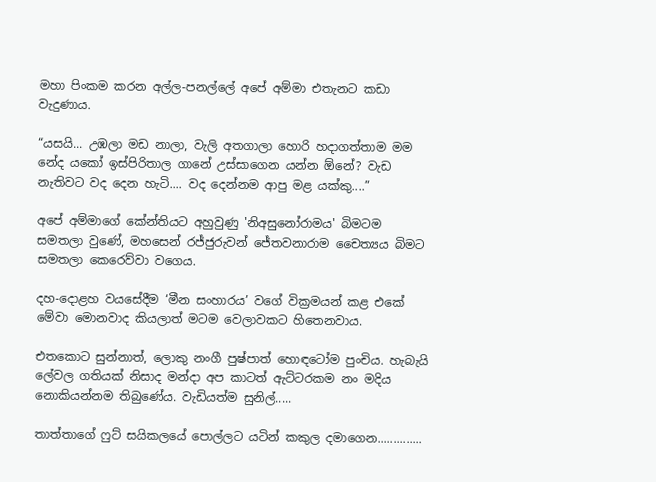මහා පිංකම කරන අල්ල-පනල්ලේ අපේ අම්මා එතැනට කඩා වැදුණාය.

“යසයි... උඹලා මඩ නාලා, වැලි අතගාලා හොරි හදාගත්තාම මම නේද යකෝ ඉස්පිරිතාල ගානේ උස්සාගෙන යන්න ඕනේ? වැඩ නැතිවට වද දෙන හැටි.... වද දෙන්නම ආපු මළ යක්කු....”

අපේ අම්මාගේ කේන්තියට අහුවුණු 'නිඅසුනෝරාමය' බිමටම සමතලා වුණේ, මහසෙන් රජ්ජුරුවන් ජේතවනාරාම චෛත්‍යය බිමට සමතලා කෙරෙව්වා වගෙය.

දහ-දොළහ වයසේදීම ‘මීන සංහාරය’ වගේ වික්‍රමයන් කළ එකේ මේවා මොනවාද කියලාත් මටම වෙලාවකට හිතෙනවාය.

එතකොට සුන්නාත්, ලොකු නංගී පුෂ්පාත් හොඳටෝම පුංචිය. හැබැයි ලේවල ගතියක් නිසාද මන්දා අප කාටත් ඇට්ටරකම නං මදිය නොකියන්නම තිබුණේය. වැඩියත්ම සුනිල්.....

තාත්තාගේ ෆුට් සයිකලයේ පොල්ලට යටින් කකුල දමාගෙන..............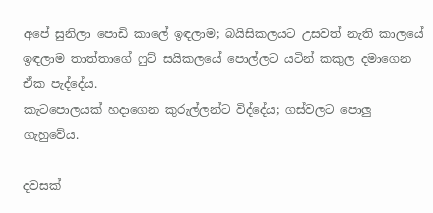අපේ සුනිලා පොඩි කාලේ ඉඳලාම; බයිසිකලයට උසවත් නැති කාලයේ ඉඳලාම තාත්තාගේ ෆුට් සයිකලයේ පොල්ලට යටින් කකුල දමාගෙන ඒක පැද්දේය.
කැටපොලයක් හදාගෙන කුරුල්ලන්ට විද්දේය; ගස්වලට පොලු ගැහුවේය.

දවසක්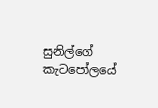සුනිල්ගේ කැටපෝලයේ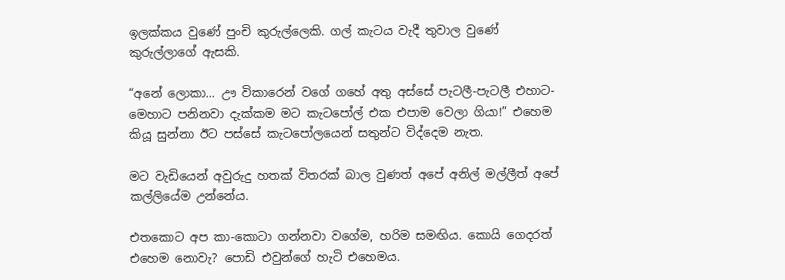ඉලක්කය වුණේ පුංචි කුරුල්ලෙකි. ගල් කැටය වැදී තුවාල වුණේ කුරුල්ලාගේ ඇසකි.

“අනේ ලොකා... ඌ විකාරෙන් වගේ ගහේ අතු අස්සේ පැටලී-පැටලී එහාට-මෙහාට පනිනවා දැක්කම මට කැටපෝල් එක එපාම වෙලා ගියා!” එහෙම කියූ සුන්නා ඊට පස්සේ කැටපෝලයෙන් සතුන්ට විද්දෙම නැත.

මට වැඩියෙන් අවුරුදු හතක් විතරක් බාල වුණත් අපේ අනිල් මල්ලීත් අපේ කල්ලියේම උන්නේය.

එතකොට අප කා-කොටා ගන්නවා වගේම, හරිම සමඟිය. කොයි ගෙදරත් එහෙම නොවැ? පොඩි එවුන්ගේ හැටි එහෙමය.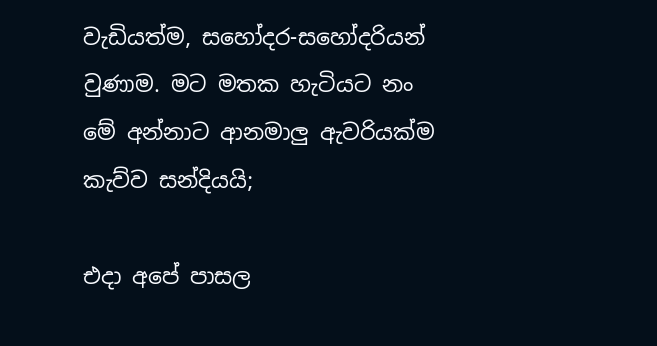වැඩියත්ම, සහෝදර-සහෝදරියන් වුණාම. මට මතක හැටියට නං මේ අන්නාට ආනමාලු ඇවරියක්ම  කැව්ව සන්දියයි;

එදා අපේ පාසල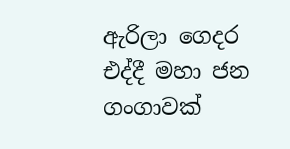ඇරිලා ගෙදර එද්දී මහා ජන ගංගාවක්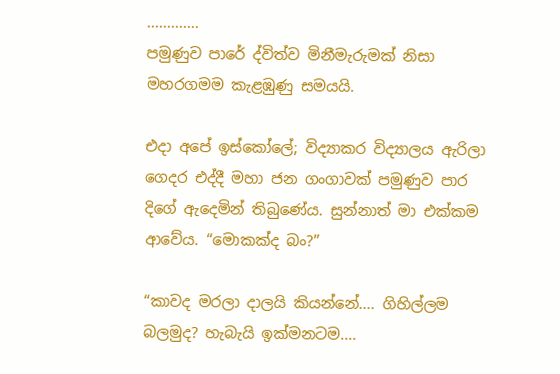.............
පමුණුව පාරේ ද්විත්ව මිනීමැරුමක් නිසා මහරගමම කැළඹුණු සමයයි.

එදා අපේ ඉස්කෝලේ; විද්‍යාකර විද්‍යාලය ඇරිලා ගෙදර එද්දී මහා ජන ගංගාවක් පමුණුව පාර දිගේ ඇදෙමින් තිබුණේය. සුන්නාත් මා එක්කම ආවේය. “මොකක්ද බං?”

“කාවද මරලා දාලයි කියන්නේ.... ගිහිල්ලම බලමුද? හැබැයි ඉක්මනටම....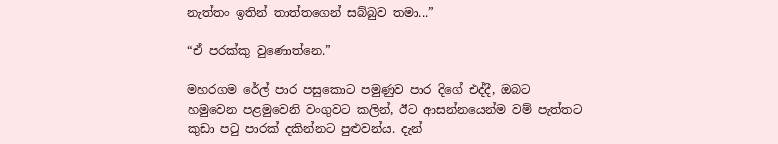නැත්තං ඉතින් තාත්තගෙන් සබ්බුව තමා...”

“ඒ පරක්කු වුණොත්නෙ.”

මහරගම රේල් පාර පසුකොට පමුණුව පාර දිගේ එද්දී, ඔබට හමුවෙන පළමුවෙනි වංගුවට කලින්, ඊට ආසන්නයෙන්ම වම් පැත්තට කුඩා පටු පාරක් දකින්නට පුළුවන්ය. දැන්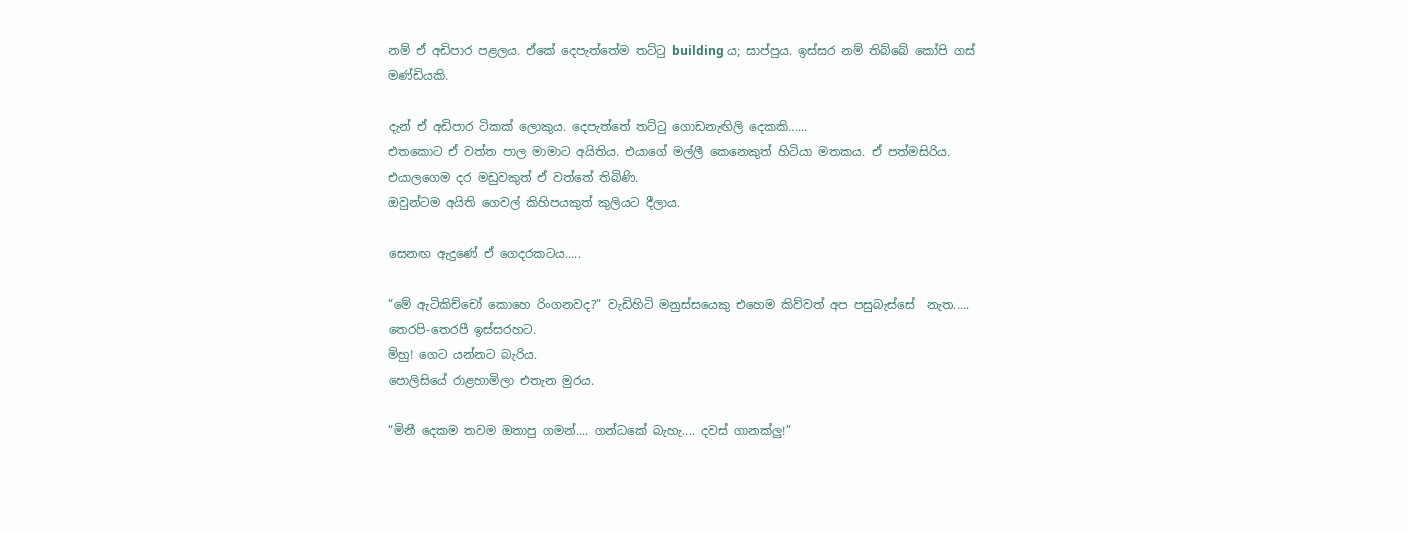නම් ඒ අඩිපාර පළලය. ඒකේ දෙපැත්තේම තට්ටු building ය; සාප්පුය. ඉස්සර නම් තිබ්බේ කෝපි ගස් මණ්ඩියකි.

දැන් ඒ අඩිපාර ටිකක් ලොකුය. දෙපැත්තේ තට්ටු ගොඩනැඟිලි දෙකකි......
එතකොට ඒ වත්ත පාල මාමාට අයිතිය. එයාගේ මල්ලී කෙනෙකුත් හිටියා මතකය. ඒ පත්මසිරිය. එයාලගෙම දර මඩුවකුත් ඒ වත්තේ තිබිණි.
ඔවුන්ටම අයිති ගෙවල් කිහිපයකුත් කුලියට දීලාය.

සෙනඟ ඇදුණේ ඒ ගෙදරකටය.....

“මේ ඇටිකිච්චෝ කොහෙ රිංගනවද?” වැඩිහිටි මනුස්සයෙකු එහෙම කිව්වත් අප පසුබැස්සේ  නැත..... තෙරපි-තෙරපී ඉස්සරහට.
ම්හු! ගෙට යන්නට බැරිය.
පොලිසියේ රාළහාමිලා එතැන මුරය.

“මිනී දෙකම තවම ඔතාපු ගමන්.... ගන්ධකේ බැහැ.... දවස් ගානක්ලු!”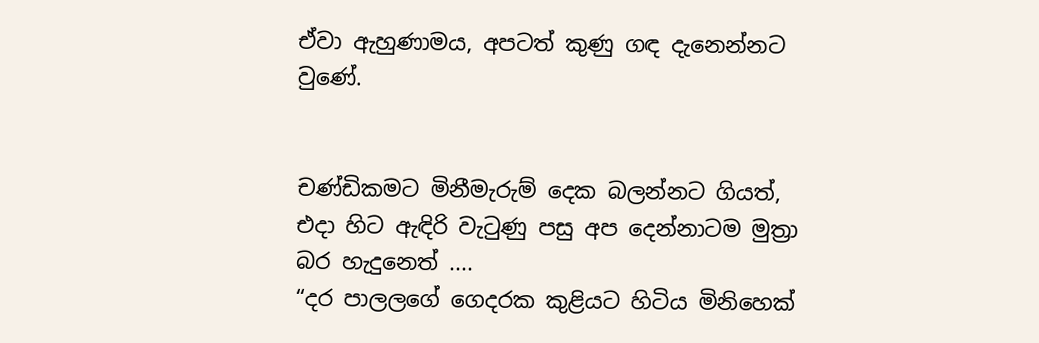ඒවා ඇහුණාමය, අපටත් කුණු ගඳ දැනෙන්නට වුණේ.


චණ්ඩිකමට මිනීමැරුම් දෙක බලන්නට ගියත්, එදා හිට ඇඳිරි වැටුණු පසු අප දෙන්නාටම මුත්‍රා බර හැදුනෙත් ....
“දර පාලලගේ ගෙදරක කුළියට හිටිය මිනිහෙක්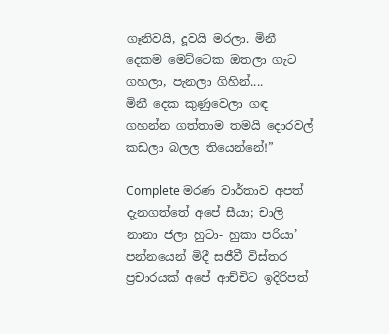ගෑනිවයි, දූවයි මරලා. මිනී දෙකම මෙට්ටෙක ඔතලා ගැට ගහලා, පැනලා ගිහින්....
මිනී දෙක කුණුවෙලා ගඳ ගහන්න ගත්තාම තමයි දොරවල් කඩලා බලල තියෙන්නේ!”

Complete මරණ වාර්තාව අපත් දැනගත්තේ අපේ සීයා; චාලි නානා ජලා හුටා- හුකා පරියා’ පන්නයෙන් මිදී සජීවී විස්තර ප්‍රචාරයක් අපේ ආච්චිට ඉදිරිපත්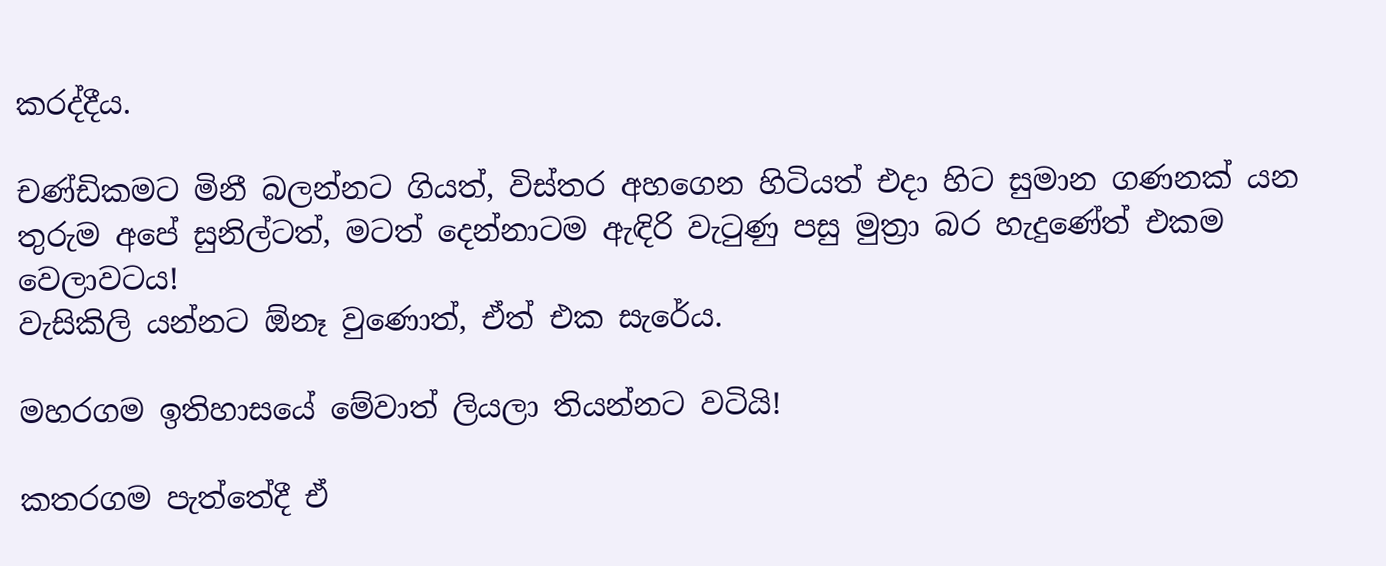කරද්දීය.

චණ්ඩිකමට මිනී බලන්නට ගියත්, විස්තර අහගෙන හිටියත් එදා හිට සුමාන ගණනක් යන තුරුම අපේ සුනිල්ටත්, මටත් දෙන්නාටම ඇඳිරි වැටුණු පසු මුත්‍රා බර හැදුණේත් එකම වෙලාවටය!
වැසිකිලි යන්නට ඕනෑ වුණොත්, ඒත් එක සැරේය.

මහරගම ඉතිහාසයේ මේවාත් ලියලා තියන්නට වටියි!

කතරගම පැත්තේදී ඒ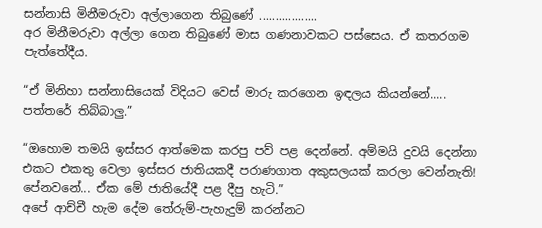සන්නාසි මිනීමරුවා අල්ලාගෙන තිබුණේ ..................
අර මිනීමරුවා අල්ලා ගෙන තිබුණේ මාස ගණනාවකට පස්සෙය. ඒ කතරගම පැත්තේදීය.

“ඒ මිනිහා සන්නාසියෙක් විදියට වෙස් මාරු කරගෙන ඉඳලය කියන්නේ..... පත්තරේ තිබ්බාලු.”

“ඔහොම තමයි ඉස්සර ආත්මෙක කරපු පව් පළ දෙන්නේ. අම්මයි දුවයි දෙන්නා එකට එකතු වෙලා ඉස්සර ජාතියකදී පරාණගාත අකුසලයක් කරලා වෙන්නැති! පේනවනේ... ඒක මේ ජාතියේදී පළ දීපු හැටි.”
අපේ ආච්චී හැම දේම තේරුම්-පැහැදුම් කරන්නට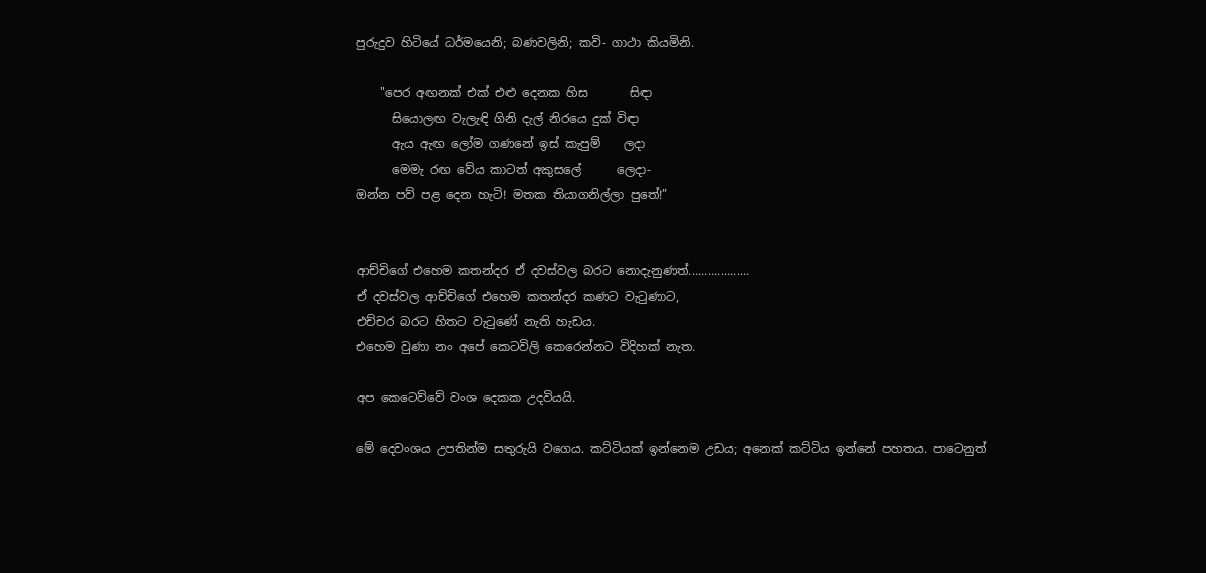පුරුදුව හිටියේ ධර්මයෙනි; බණවලිනි; කවි- ගාථා කියමිනි.

    "පෙර අඟනක් එක් එළු දෙනක හිස       සිඳා
      සියොලඟ වැලැඳි ගිනි දැල් නිරයෙ දුක් විඳා
      ඇය ඇඟ ලෝම ගණනේ ඉස් කැපුම්    ලදා
      මෙමැ රඟ වේය කාටත් අකුසලේ      ලෙදා-
ඔන්න පව් පළ දෙන හැටි! මතක තියාගනිල්ලා පුතේ!”


ආච්චිගේ එහෙම කතන්දර ඒ දවස්වල බරට නොදැනුණත්...................
ඒ දවස්වල ආච්චිගේ එහෙම කතන්දර කණට වැටුණාට,
එච්චර බරට හිතට වැටුණේ නැති හැඩය.
එහෙම වුණා නං අපේ කෙටවිලි කෙරෙන්නට විදිහක් නැත.

අප කෙටෙව්වේ වංශ දෙකක උදවියයි.

මේ දෙවංශය උපතින්ම සතුරුයි වගෙය. කට්ටියක් ඉන්නෙම උඩය; අනෙක් කට්ටිය ඉන්නේ පහතය. පාටෙනුත්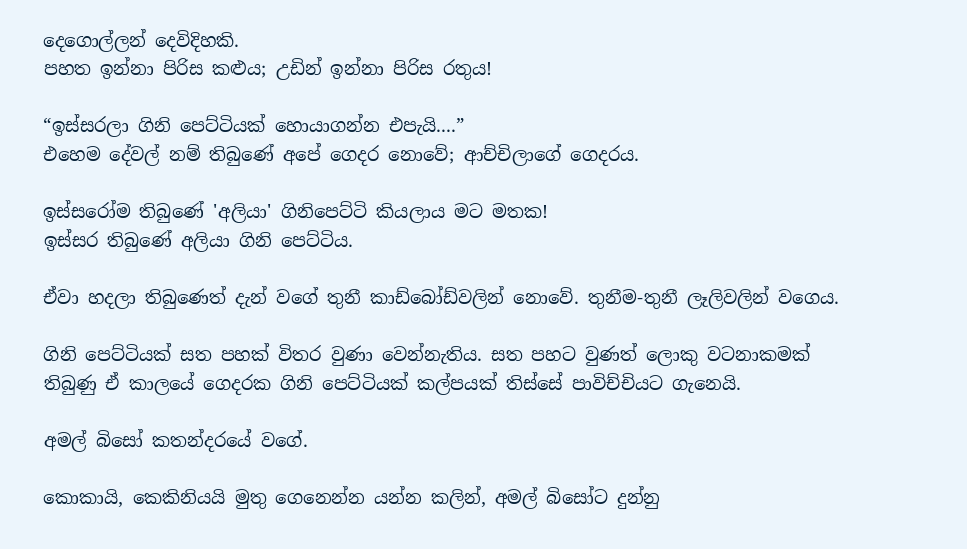දෙගොල්ලන් දෙවිදිහකි.
පහත ඉන්නා පිරිස කළුය; උඩින් ඉන්නා පිරිස රතුය!

“ඉස්සරලා ගිනි පෙට්ටියක් හොයාගන්න එපැයි....”
එහෙම දේවල් නම් තිබුණේ අපේ ගෙදර නොවේ; ආච්චිලාගේ ගෙදරය.

ඉස්සරෝම තිබුණේ 'අලියා' ගිනිපෙට්ටි කියලාය මට මතක!
ඉස්සර තිබුණේ අලියා ගිනි පෙට්ටිය.

ඒවා හදලා තිබුණෙත් දැන් වගේ තුනී කාඩ්බෝඩ්වලින් නොවේ. තුනීම-තුනී ලෑලිවලින් වගෙය.

ගිනි පෙට්ටියක් සත පහක් විතර වුණා වෙන්නැතිය. සත පහට වුණත් ලොකු වටනාකමක් තිබුණු ඒ කාලයේ ගෙදරක ගිනි පෙට්ටියක් කල්පයක් තිස්සේ පාවිච්චියට ගැනෙයි.

අමල් බිසෝ කතන්දරයේ වගේ.

කොකායි, කෙකිනියයි මුතු ගෙනෙන්න යන්න කලින්, අමල් බිසෝට දුන්නු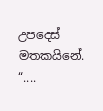උපදෙස් මතකයිනේ. “....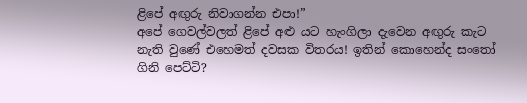ළිපේ අඟුරු නිවාගන්න එපා!”
අපේ ගෙවල්වලත් ළිපේ අළු යට හැංගිලා දැවෙන අඟුරු කැට නැති වුණේ එහෙමත් දවසක විතරය! ඉතින් කොහෙන්ද සංතෝ ගිනි පෙට්ටි?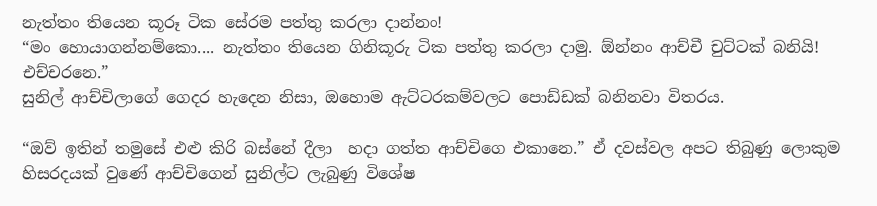නැත්තං තියෙන කූරූ ටික සේරම පත්තු කරලා දාන්නං!
“මං හොයාගන්නම්කො.... නැත්තං තියෙන ගිනිකූරු ටික පත්තු කරලා දාමු. ඕන්නං ආච්චී චුට්ටක් බනියි! එච්චරනෙ.”
සුනිල් ආච්චිලාගේ ගෙදර හැදෙන නිසා, ඔහොම ඇට්ටරකම්වලට පොඩ්ඩක් බනිනවා විතරය.

“ඔව් ඉතින් තමුසේ එළු කිරි බස්නේ දීලා  හදා ගත්ත ආච්චිගෙ එකානෙ.” ඒ දවස්වල අපට තිබුණු ලොකුම හිසරදයක් වුණේ ආච්චිගෙන් සුනිල්ට ලැබුණු විශේෂ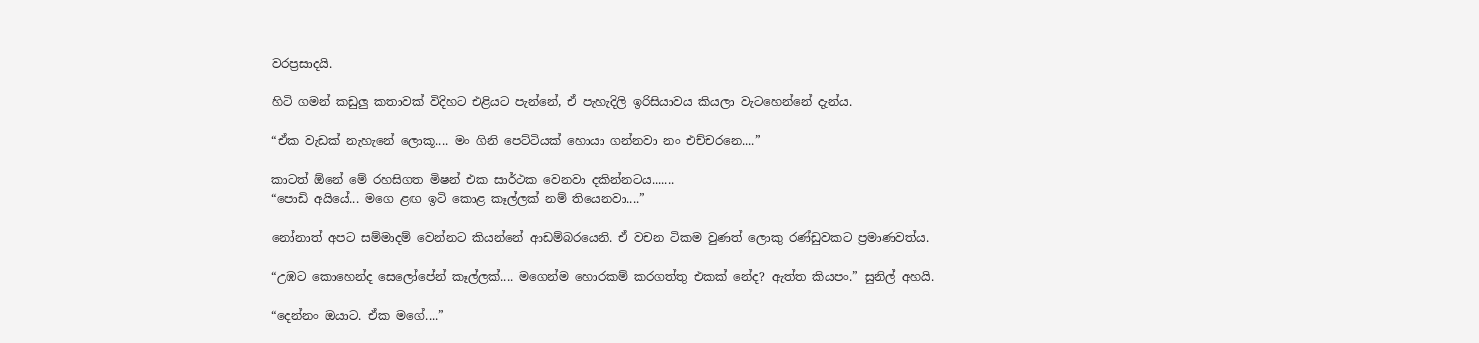වරප්‍රසාදයි.

හිටි ගමන් කඩුලු කතාවක් විදිහට එළියට පැන්නේ, ඒ පැහැදිලි ඉරිසියාවය කියලා වැටහෙන්නේ දැන්ය.

“ඒක වැඩක් නැහැනේ ලොකූ.... මං ගිනි පෙට්ටියක් හොයා ගන්නවා නං එච්චරනෙ....”

කාටත් ඕනේ මේ රහසිගත මිෂන් එක සාර්ථක වෙනවා දකින්නටය.......
“පොඩි අයියේ... මගෙ ළඟ ඉටි කොළ කෑල්ලක් නම් තියෙනවා....”

නෝනාත් අපට සම්මාදම් වෙන්නට කියන්නේ ආඩම්බරයෙනි. ඒ වචන ටිකම වුණත් ලොකු රණ්ඩුවකට ප්‍රමාණවත්ය.

“උඹට කොහෙන්ද සෙලෝපේන් කෑල්ලක්.... මගෙන්ම හොරකම් කරගත්තු එකක් නේද? ඇත්ත කියපං.” සුනිල් අහයි.

“දෙන්නං ඔයාට. ඒක මගේ....”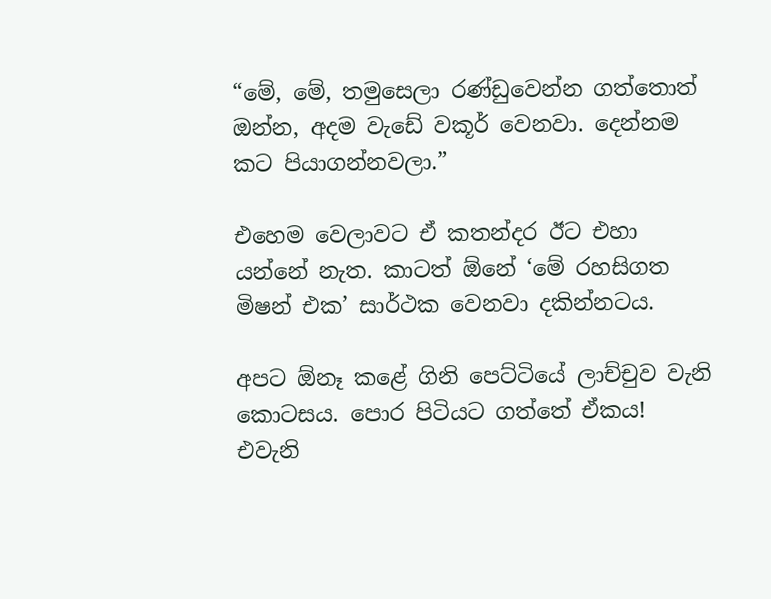“මේ, මේ, තමුසෙලා රණ්ඩුවෙන්න ගත්තොත් ඔන්න, අදම වැඩේ වකූර් වෙනවා. දෙන්නම කට පියාගන්නවලා.”

එහෙම වෙලාවට ඒ කතන්දර ඊට එහා යන්නේ නැත. කාටත් ඕනේ ‘මේ රහසිගත මිෂන් එක’ සාර්ථක වෙනවා දකින්නටය.

අපට ඕනෑ කළේ ගිනි පෙට්ටියේ ලාච්චුව වැනි කොටසය. පොර පිටියට ගත්තේ ඒකය!
එවැනි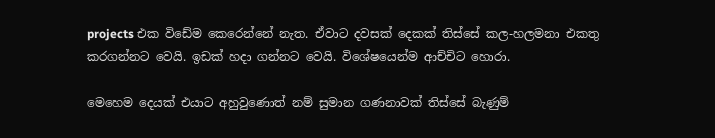projects එක විඩේම කෙරෙන්නේ නැත. ඒවාට දවසක් දෙකක් තිස්සේ කල-හලමනා එකතු කරගන්නට වෙයි. ඉඩක් හදා ගන්නට වෙයි. විශේෂයෙන්ම ආච්චිට හොරා.

මෙහෙම දෙයක් එයාට අහුවුණොත් නම් සුමාන ගණනාවක් තිස්සේ බැණුම්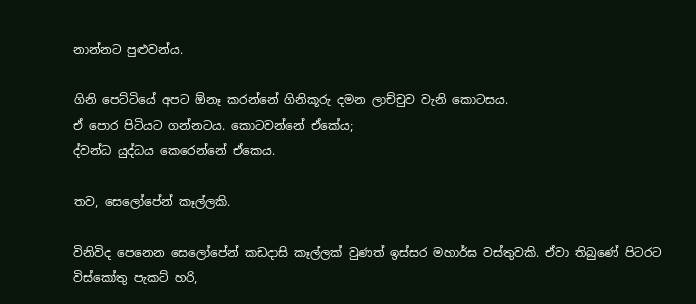නාන්නට පුළුවන්ය.

ගිනි පෙට්ටියේ අපට ඕනෑ කරන්නේ ගිනිකූරු දමන ලාච්චුව වැනි කොටසය.
ඒ පොර පිටියට ගන්නටය. කොටවන්නේ ඒකේය;
ද්වන්ධ යුද්ධය කෙරෙන්නේ ඒකෙය.

තව, සෙලෝපේන් කෑල්ලකි.

විනිවිද පෙනෙන සෙලෝපේන් කඩදාසි කෑල්ලක් වුණත් ඉස්සර මහාර්ඝ වස්තුවකි. ඒවා තිබුණේ පිටරට විස්කෝතු පැකට් හරි,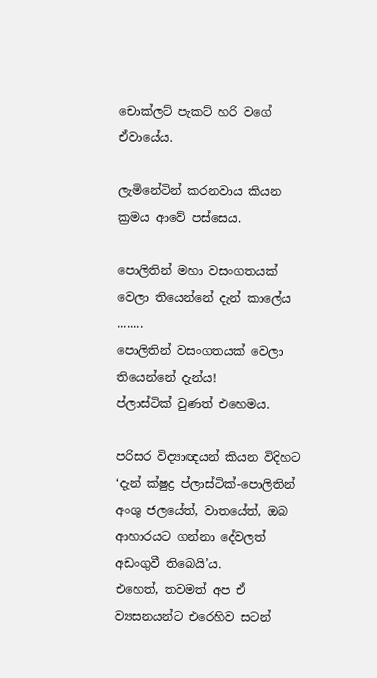චොක්ලට් පැකට් හරි වගේ ඒවායේය.

ලැමිනේටින් කරනවාය කියන ක්‍රමය ආවේ පස්සෙය.

පොලිතින් මහා වසංගතයක් වෙලා තියෙන්නේ දැන් කාලේය ........
පොලිතින් වසංගතයක් වෙලා තියෙන්නේ දැන්ය!
ප්ලාස්ටික් වුණත් එහෙමය.

පරිසර විද්‍යාඥයන් කියන විදිහට ‘දැන් ක්ෂුද්‍ර ප්ලාස්ටික්-පොලිතින් අංශු ජලයේත්, වාතයේත්, ඔබ ආහාරයට ගන්නා දේවලත් අඩංගුවී තිබෙයි’ය.
එහෙත්, තවමත් අප ඒ ව්‍යසනයන්ට එරෙහිව සටන්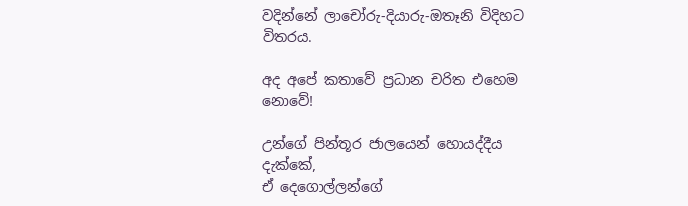වදින්නේ ලාචෝරු-දියාරු-ඔතෑනි විදිහට විතරය.

අද අපේ කතාවේ ප්‍රධාන චරිත එහෙම නොවේ!

උන්ගේ පින්තූර ජාලයෙන් හොයද්දීය දැක්කේ,
ඒ දෙගොල්ලන්ගේ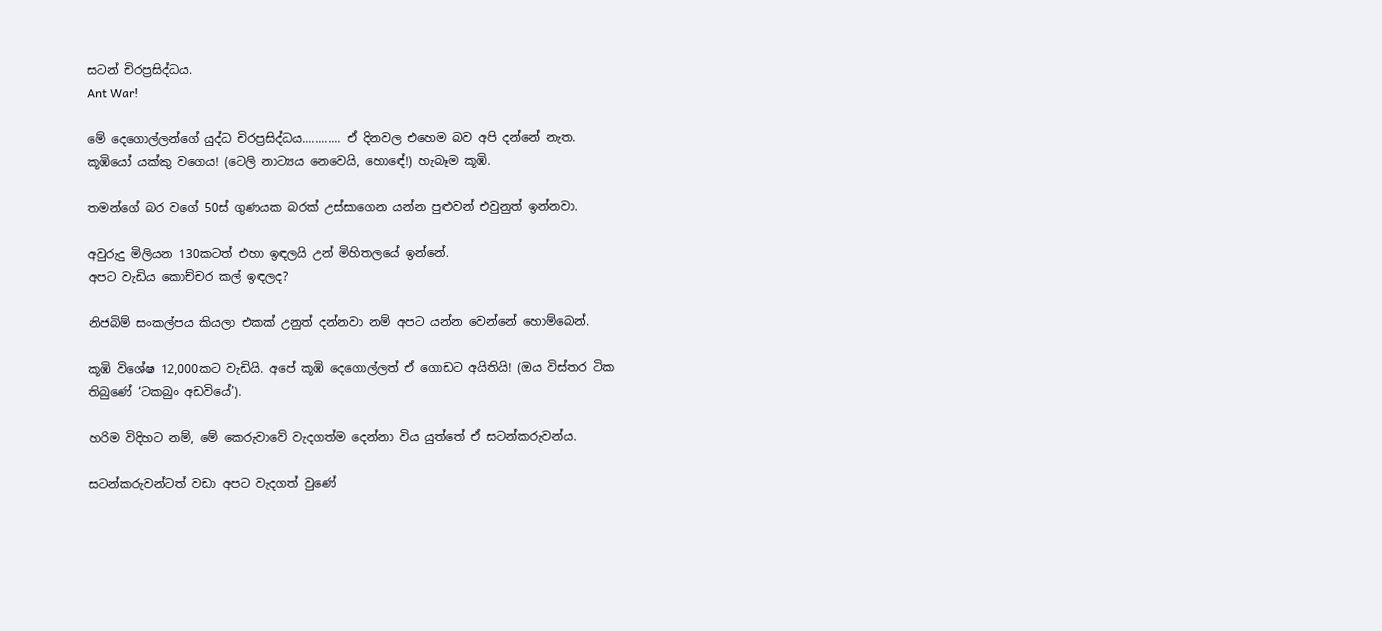සටන් චිරප්‍රසිද්ධය.
Ant War!

මේ දෙගොල්ලන්ගේ යුද්ධ චිරප්‍රසිද්ධය............ ඒ දිනවල එහෙම බව අපි දන්නේ නැත.
කූඹියෝ යක්කු වගෙය! (ටෙලි නාට්‍යය නෙවෙයි, හොඳේ!) හැබෑම කූඹි.

තමන්ගේ බර වගේ 50ස් ගුණයක බරක් උස්සාගෙන යන්න පුළුවන් එවුනුත් ඉන්නවා.

අවුරුදු මිලියන 130කටත් එහා ඉඳලයි උන් මිහිතලයේ ඉන්නේ.
අපට වැඩිය කොච්චර කල් ඉඳලද?

නිජබිම් සංකල්පය කියලා එකක් උනුත් දන්නවා නම් අපට යන්න වෙන්නේ හොම්බෙන්.

කූඹි විශේෂ 12,000කට වැඩියි. අපේ කූඹි දෙගොල්ලත් ඒ ගොඩට අයිතියි! (ඔය විස්තර ටික තිබුණේ ‘ටකබුං අඩවියේ’).

හරිම විදිහට නම්, මේ කෙරුවාවේ වැදගත්ම දෙන්නා විය යුත්තේ ඒ සටන්කරුවන්ය.

සටන්කරුවන්ටත් වඩා අපට වැදගත් වුණේ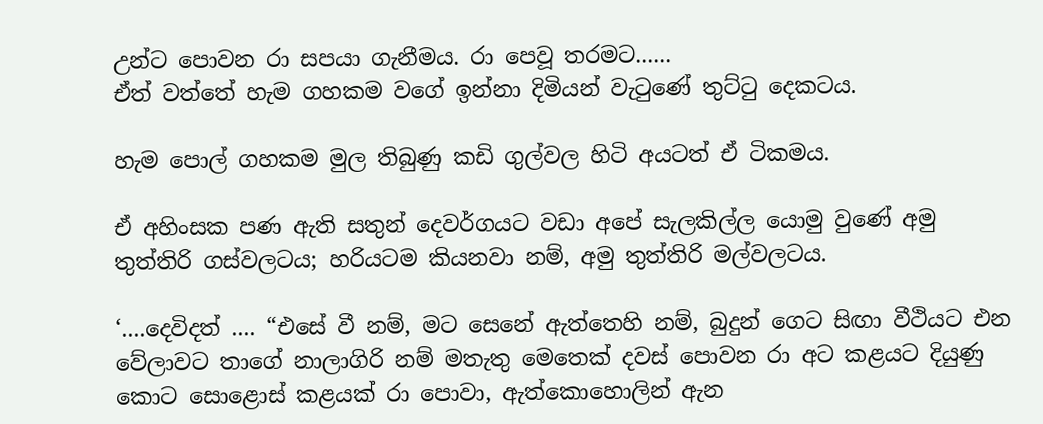උන්ට පොවන රා සපයා ගැනීමය. රා පෙවූ තරමට......
ඒත් වත්තේ හැම ගහකම වගේ ඉන්නා දිමියන් වැටුණේ තුට්ටු දෙකටය.

හැම පොල් ගහකම මුල තිබුණු කඩි ගුල්වල හිටි අයටත් ඒ ටිකමය.

ඒ අහිංසක පණ ඇති සතුන් දෙවර්ගයට වඩා අපේ සැලකිල්ල යොමු වුණේ අමු තුත්තිරි ගස්වලටය; හරියටම කියනවා නම්, අමු තුත්තිරි මල්වලටය.

‘....දෙවිදත් .... “එසේ වී නම්, මට සෙනේ ඇත්තෙහි නම්, බුදුන් ගෙට සිඟා වීථියට එන වේලාවට තාගේ නාලාගිරි නම් මතැතු මෙතෙක් දවස් පොවන රා අට කළයට දියුණු කොට සොළොස් කළයක් රා පොවා, ඇත්කොහොලින් ඇන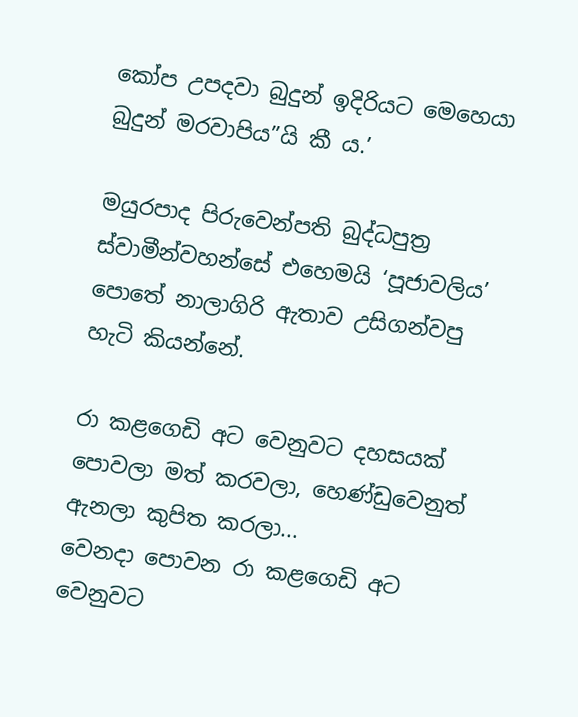කෝප උපදවා බුදුන් ඉදිරියට මෙහෙයා බුදුන් මරවාපිය”යි කී ය.’

මයුරපාද පිරුවෙන්පති බුද්ධපුත්‍ර ස්වාමීන්වහන්සේ එහෙමයි ‘පූජාවලිය’ පොතේ නාලාගිරි ඇතාව උසිගන්වපු හැටි කියන්නේ.

රා කළගෙඩි අට වෙනුවට දහසයක් පොවලා මත් කරවලා, හෙණ්ඩුවෙනුත් ඇනලා කුපිත කරලා...
වෙනදා පොවන රා කළගෙඩි අට වෙනුවට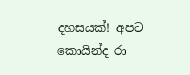දහසයක්! අපට කොයින්ද රා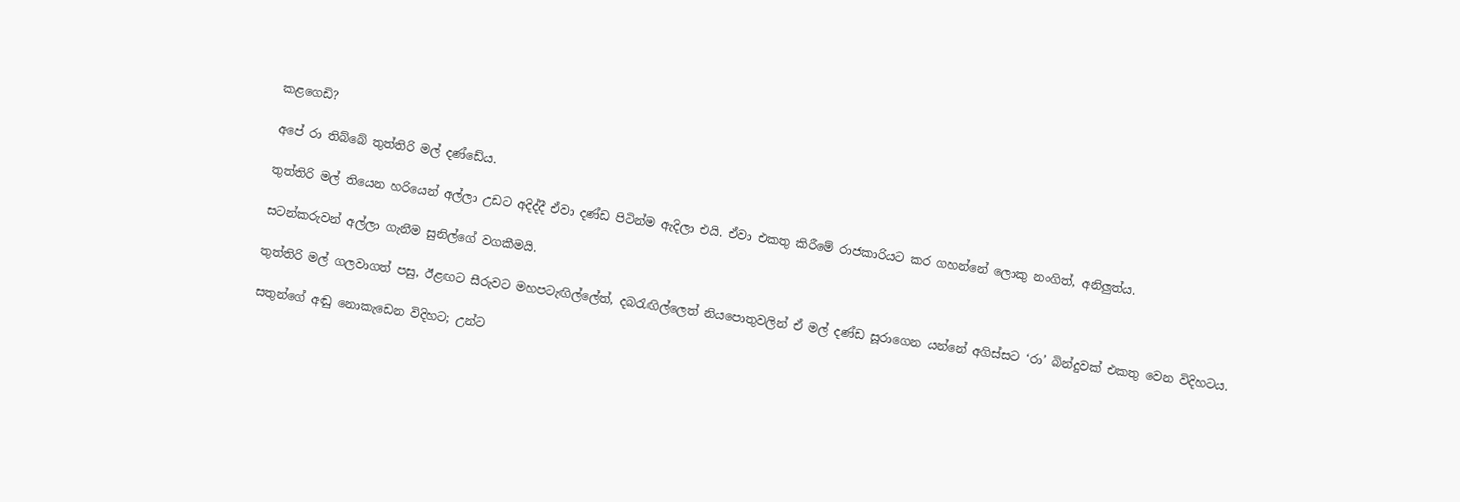කළගෙඩි?

අපේ රා තිබ්බේ තුත්තිරි මල් දණ්ඩේය.

තුත්තිරි මල් තියෙන හරියෙන් අල්ලා උඩට අදිද්දී ඒවා දණ්ඩ පිටින්ම ඇදිලා එයි. ඒවා එකතු කිරීමේ රාජකාරියට කර ගහන්නේ ලොකු නංගිත්, අනිලුත්ය.

සටන්කරුවන් අල්ලා ගැනීම සුනිල්ගේ වගකීමයි.

තුත්තිරි මල් ගලවාගත් පසු, ඊළඟට සීරුවට මහපටැඟිල්ලේත්, දබරැඟිල්ලෙත් නියපොතුවලින් ඒ මල් දණ්ඩ සූරාගෙන යන්නේ අගිස්සට ‘රා’ බින්දුවක් එකතු වෙන විදිහටය.

සතුන්ගේ අඬු නොකැඩෙන විදිහට; උන්ට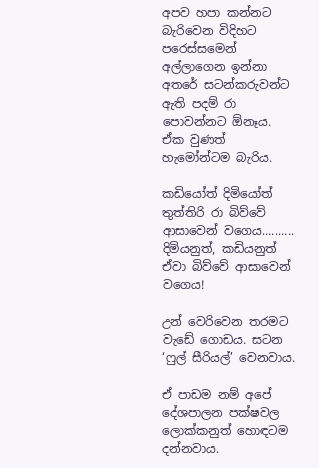අපව හපා කන්නට බැරිවෙන විදිහට පරෙස්සමෙන් අල්ලාගෙන ඉන්නා අතරේ සටන්කරුවන්ට ඇති පදම් රා පොවන්නට ඕනෑය. ඒක වුණත් හැමෝන්ටම බැරිය.

කඩියෝත් දිමියෝත් තුත්තිරි රා බිව්වේ ආසාවෙන් වගෙය..........
දිමියනුත්, කඩියනුත් ඒවා බිව්වේ ආසාවෙන් වගෙය!

උන් වෙරිවෙන තරමට වැඩේ ගොඩය. සටන ‘ෆුල් සීරියල්’ වෙනවාය.

ඒ පාඩම නම් අපේ දේශපාලන පක්ෂවල ලොක්කනුත් හොඳටම දන්නවාය.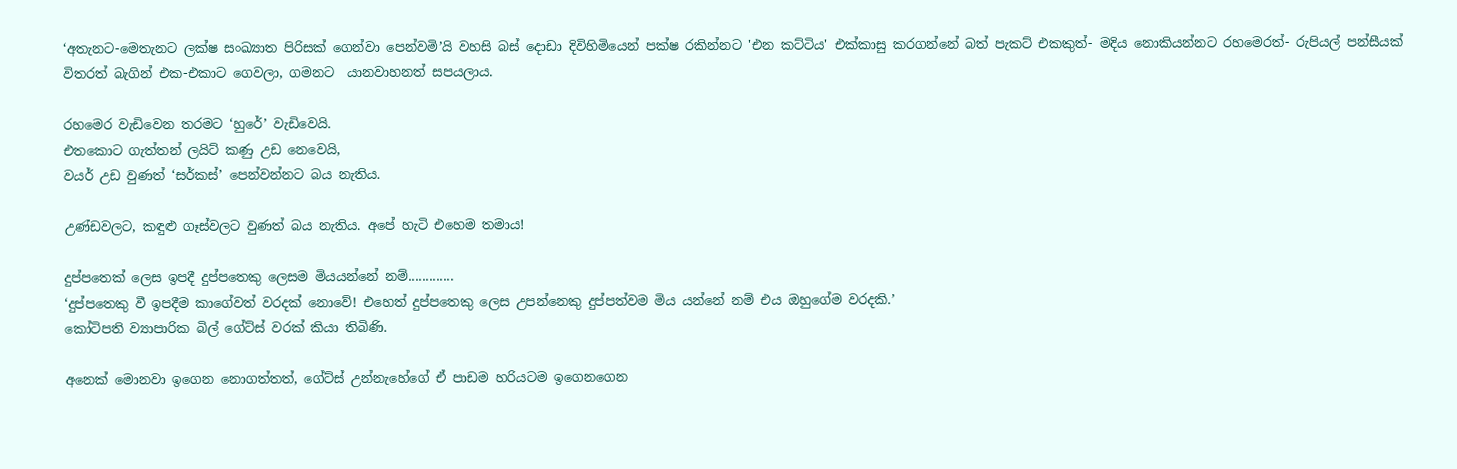‘අතැනට-මෙතැනට ලක්ෂ සංඛ්‍යාත පිරිසක් ගෙන්වා පෙන්වමි’යි වහසි බස් දොඩා දිවිහිමියෙන් පක්ෂ රකින්නට 'එන කට්ටිය' එක්කාසු කරගන්නේ බත් පැකට් එකකුත්- මදිය නොකියන්නට රහමෙරත්- රුපියල් පන්සීයක් විතරත් බැගින් එක-එකාට ගෙවලා, ගමනට  යානවාහනත් සපයලාය.

රහමෙර වැඩිවෙන තරමට ‘හුරේ’ වැඩිවෙයි.
එතකොට ගැත්තන් ලයිට් කණු උඩ නෙවෙයි,
වයර් උඩ වුණත් ‘සර්කස්’ පෙන්වන්නට බය නැතිය.

උණ්ඩවලට, කඳුළු ගෑස්වලට වුණත් බය නැතිය. අපේ හැටි එහෙම තමාය!

දුප්පතෙක් ලෙස ඉපදී දුප්පතෙකු ලෙසම මියයන්නේ නම්.............
‘දුප්පතෙකු වී ඉපදීම කාගේවත් වරදක් නොවේ! එහෙත් දුප්පතෙකු ලෙස උපන්නෙකු දුප්පත්වම මිය යන්නේ නම් එය ඔහුගේම වරදකි.’
කෝටිපති ව්‍යාපාරික බිල් ගේට්ස් වරක් කියා තිබිණි.

අනෙක් මොනවා ඉගෙන නොගත්තත්, ගේට්ස් උන්නැහේගේ ඒ පාඩම හරියටම ඉගෙනගෙන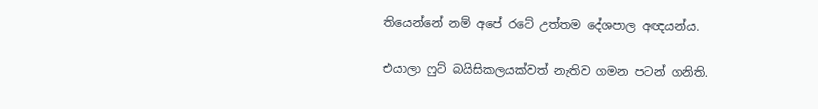තියෙන්නේ නම් අපේ රටේ උත්තම දේශපාල අඥයන්ය.

එයාලා ෆුට් බයිසිකලයක්වත් නැතිව ගමන පටන් ගනිති.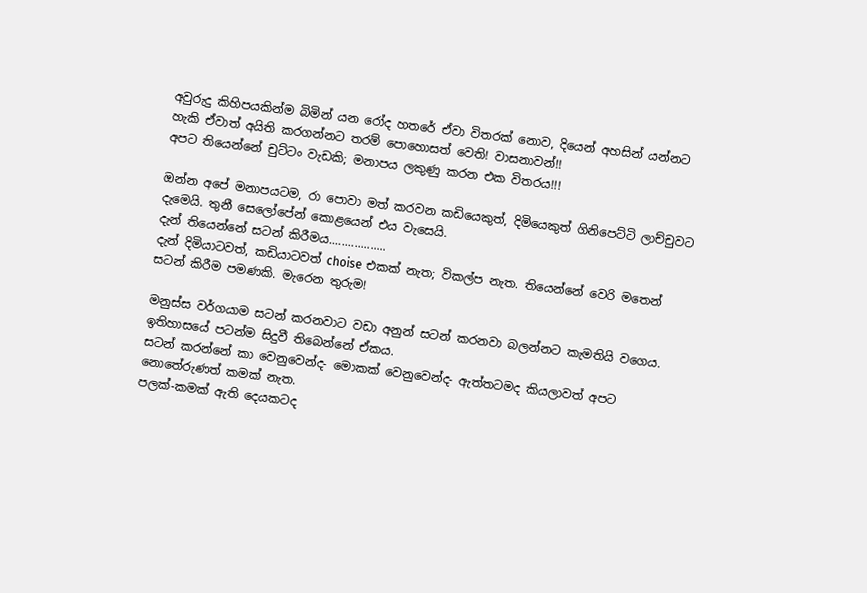අවුරුදු කිහිපයකින්ම බිමින් යන රෝද හතරේ ඒවා විතරක් නොව, දියෙන් අහසින් යන්නට හැකි ඒවාත් අයිති කරගන්නට තරම් පොහොසත් වෙති! වාසනාවන්!!
අපට තියෙන්නේ චුට්ටං වැඩකි; මනාපය ලකුණු කරන එක විතරය!!!

ඔන්න අපේ මනාපයටම, රා පොවා මත් කරවන කඩියෙකුත්, දිමියෙකුත් ගිනිපෙට්ටි ලාච්චුවට දැමෙයි. තුනී සෙලෝපේන් කොළයෙන් එය වැසෙයි.
දැන් තියෙන්නේ සටන් කිරීමය..................
දැන් දිමියාටවත්, කඩියාටවත් choise එකක් නැත; විකල්ප නැත. තියෙන්නේ වෙරි මතෙන් සටන් කිරීම පමණකි. මැරෙන තුරුම!

මනුස්ස වර්ගයාම සටන් කරනවාට වඩා අනුන් සටන් කරනවා බලන්නට කැමතියි වගෙය. ඉතිහාසයේ පටන්ම සිදුවී තිබෙන්නේ ඒකය.
සටන් කරන්නේ කා වෙනුවෙන්ද- මොකක් වෙනුවෙන්ද- ඇත්තටමද කියලාවත් අපට නොතේරුණත් කමක් නැත.
පලක්-කමක් ඇති දෙයකටද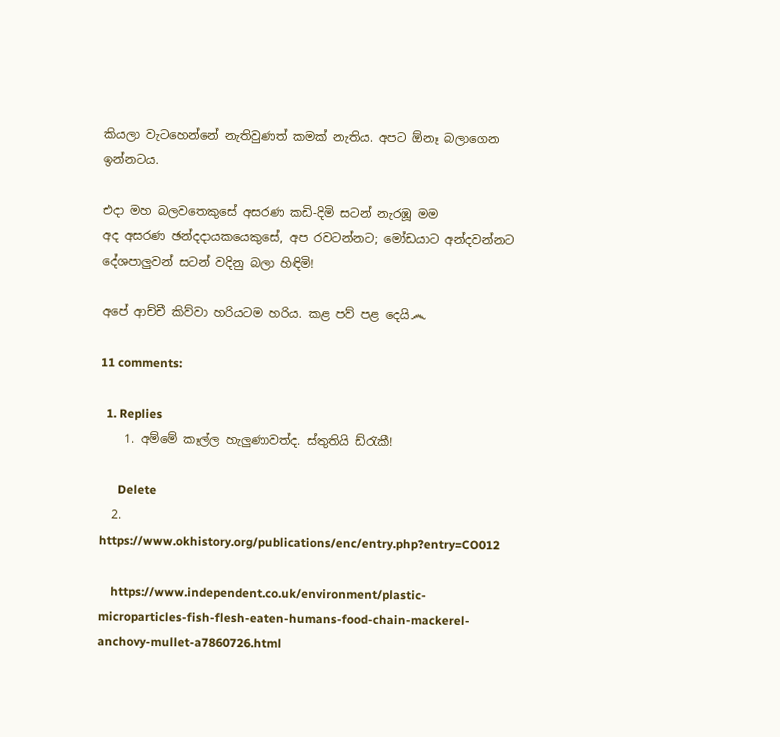කියලා වැටහෙන්නේ නැතිවුණත් කමක් නැතිය. අපට ඕනෑ බලාගෙන ඉන්නටය.

එදා මහ බලවතෙකුසේ අසරණ කඩි-දිමි සටන් නැරඹූ මම
අද අසරණ ඡන්දදායකයෙකුසේ, අප රවටන්නට; මෝඩයාට අන්දවන්නට දේශපාලුවන් සටන් වදිනු බලා හිඳිමි!

අපේ ආච්චී කිව්වා හරියටම හරිය. කළ පව් පළ දෙයි෴

11 comments:

  1. Replies
    1. අම්මේ කෑල්ල හැලුණාවත්ද. ස්තුතියි ඩ්රැකී!

      Delete
  2. https://www.okhistory.org/publications/enc/entry.php?entry=CO012

    https://www.independent.co.uk/environment/plastic-microparticles-fish-flesh-eaten-humans-food-chain-mackerel-anchovy-mullet-a7860726.html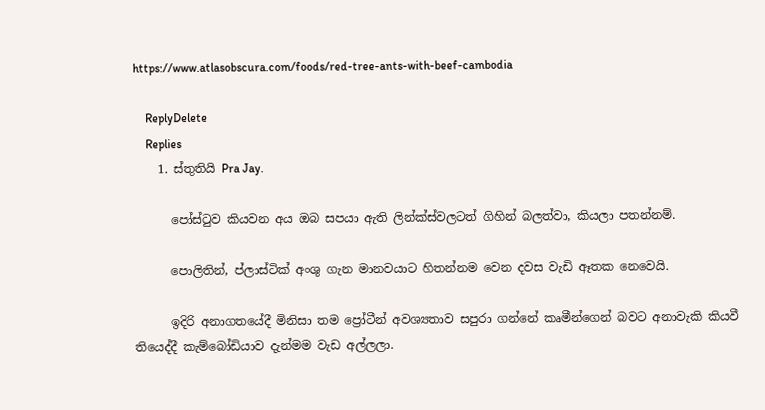https://www.atlasobscura.com/foods/red-tree-ants-with-beef-cambodia

    ReplyDelete
    Replies
    1. ස්තුතියි Pra Jay.

      පෝස්ටුව කියවන අය ඔබ සපයා ඇති ලින්ක්ස්වලටත් ගිහින් බලත්වා, කියලා පතන්නම්.

      පොලිතින්, ප්ලාස්ටික් අංශු ගැන මානවයාට හිතන්නම වෙන දවස වැඩි ඈතක නෙවෙයි.

      ඉදිරි අනාගතයේදී මිනිසා තම ප්‍රෝටීන් අවශ්‍යතාව සපුරා ගන්නේ කෘමීන්ගෙන් බවට අනාවැකි කියවී තියෙද්දී කැම්බෝඩියාව දැන්මම වැඩ අල්ලලා.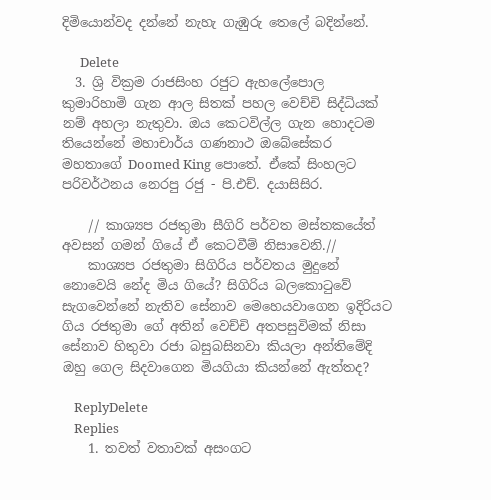දිමියොන්වද දන්නේ නැහැ ගැඹුරු තෙලේ බදින්නේ.

      Delete
  3. ශ්‍රි වික්‍රම රාජසිංහ රජුට ඇහලේපොල කුමාරිහාමි ගැන ආල සිතක් පහල වෙච්චි සිද්ධියක් නම් අහලා නැතුවා. ඔය කෙටවිල්ල ගැන හොදටම තියෙන්නේ මහාචාර්ය ගණනාථ ඔබේසේකර මහතාගේ Doomed King පොතේ. ඒකේ සිංහලට පරිවර්ථනය නෙරපු රජු - පි.එච්. දයාසිසිර.

    // කාශ්‍යප රජතුමා සීගිරි පර්වත මස්තකයේත් අවසන් ගමන් ගියේ ඒ කෙටවීම් නිසාවෙනි.//
    කාශ්‍යප රජතුමා සිගිරිය පර්වතය මුදුනේ නොවෙයි නේද මිය ගියේ? සිගිරිය බලකොටුවේ සැගවෙන්නේ නැතිව සේනාව මෙහෙයවාගෙන ඉදිරියට ගිය රජතුමා ගේ අතින් වෙච්චි අතපසුවිමක් නිසා සේනාව හිතුවා රජා බසුබසිනවා කියලා අන්තිමේදි ඔහු ගෙල සිදවාගෙන මියගියා කියන්නේ ඇත්තද?

    ReplyDelete
    Replies
    1. තවත් වතාවක් අසංගට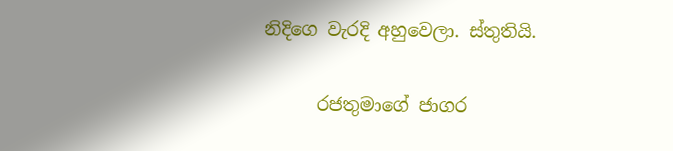නිදිගෙ වැරදි අහුවෙලා. ස්තුතියි.

      රජතුමාගේ ජාගර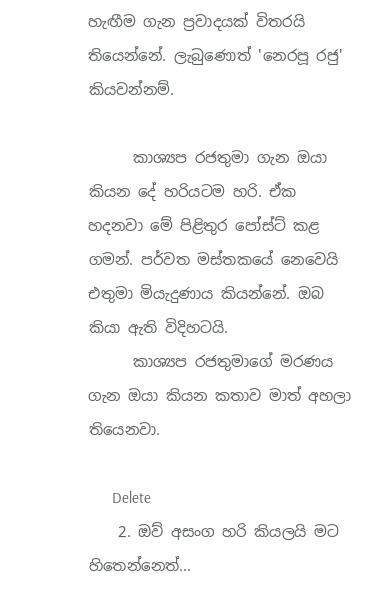හැඟීම ගැන ප්‍රවාදයක් විතරයි තියෙන්නේ. ලැබුණොත් 'නෙරපූ රජු' කියවන්නම්.

      කාශ්‍යප රජතුමා ගැන ඔයා කියන දේ හරියටම හරි. ඒක හදනවා මේ පිළිතුර පෝස්ට් කළ ගමන්. පර්වත මස්තකයේ නෙවෙයි එතුමා මියැදුණාය කියන්නේ. ඔබ කියා ඇති විදිහටයි.
      කාශ්‍යප රජතුමාගේ මරණය ගැන ඔයා කියන කතාව මාත් අහලා තියෙනවා.

      Delete
    2. ඔව් අසංග හරි කියලයි මට හිතෙන්නෙත්...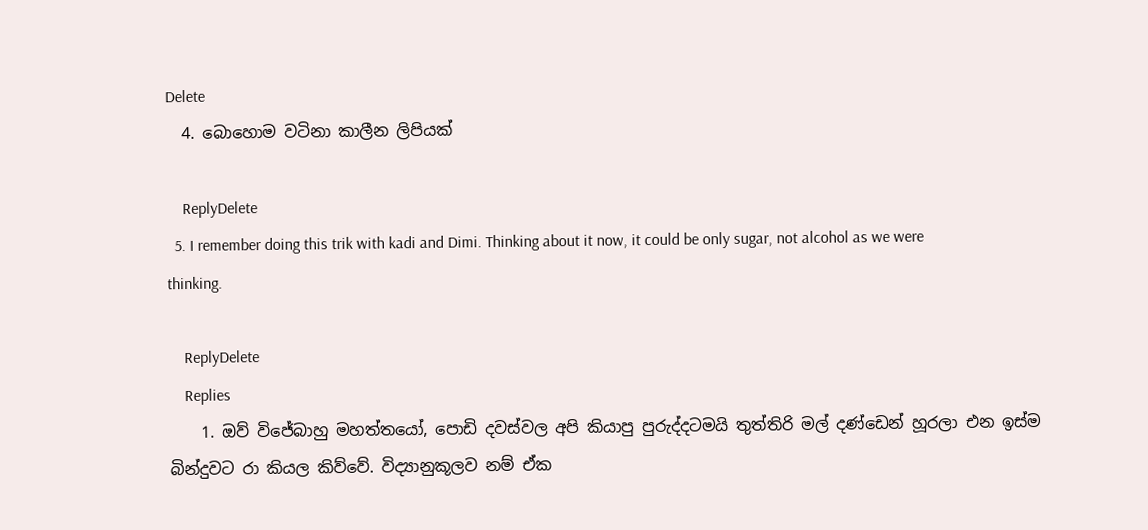Delete
  4. බොහොම වටිනා කාලීන ලිපියක්

    ReplyDelete
  5. I remember doing this trik with kadi and Dimi. Thinking about it now, it could be only sugar, not alcohol as we were thinking.

    ReplyDelete
    Replies
    1. ඔව් විජේබාහු මහත්තයෝ, පොඩි දවස්වල අපි කියාපු පුරුද්දටමයි තුත්තිරි මල් දණ්ඩෙන් හූරලා එන ඉස්ම බින්දුවට රා කියල කිව්වේ. විද්‍යානුකූලව නම් ඒක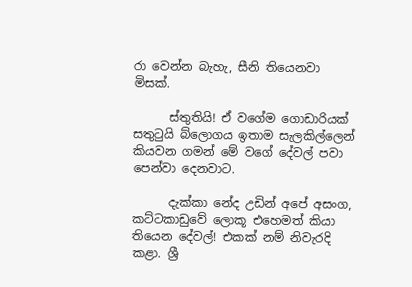රා වෙන්න බැහැ, සීනි තියෙනවා මිසක්.

      ස්තුතියි! ඒ වගේම ගොඩාරියක් සතුටුයි බ්ලොගය ඉතාම සැලකිල්ලෙන් කියවන ගමන් මේ වගේ දේවල් පවා පෙන්වා දෙනවාට.

      දැක්කා නේද උඩින් අපේ අසංග, කට්ටකාඩුවේ ලොකූ එහෙමත් කියා තියෙන දේවල්! එකක් නම් නිවැරදි කළා. ශ්‍රී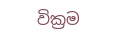වික්‍රම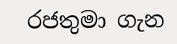රජතුමා ගැන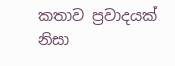කතාව ප්‍රවාදයක් නිසා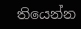තියෙන්න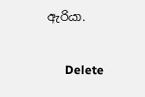ඇරියා.

      Delete